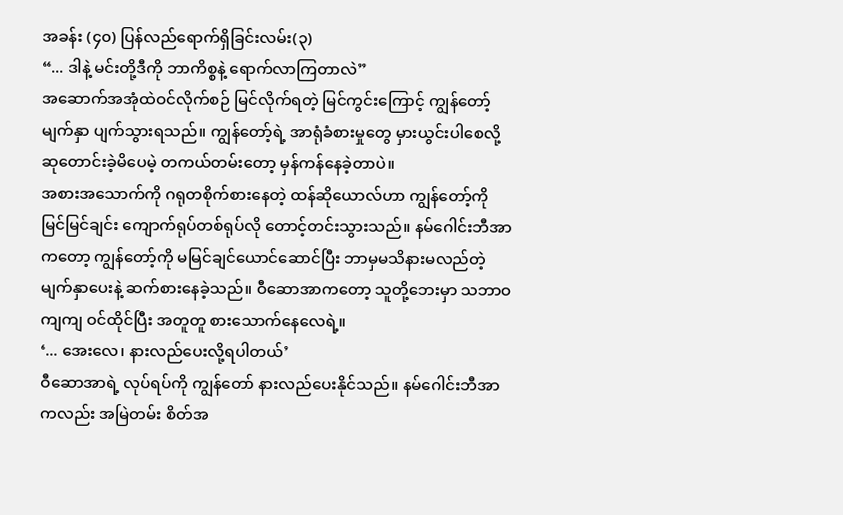အခန်း (၄၀) ပြန်လည်ရောက်ရှိခြင်းလမ်း(၃)
“... ဒါနဲ့ မင်းတို့ဒီကို ဘာကိစ္စနဲ့ ရောက်လာကြတာလဲ”
အဆောက်အအုံထဲဝင်လိုက်စဉ် မြင်လိုက်ရတဲ့ မြင်ကွင်းကြောင့် ကျွန်တော့်မျက်နှာ ပျက်သွားရသည်။ ကျွန်တော့်ရဲ့ အာရုံခံစားမှုတွေ မှားယွင်းပါစေလို့ ဆုတောင်းခဲ့မိပေမဲ့ တကယ်တမ်းတော့ မှန်ကန်နေခဲ့တာပဲ။
အစားအသောက်ကို ဂရုတစိုက်စားနေတဲ့ ထန်ဆိုယောလ်ဟာ ကျွန်တော့်ကို မြင်မြင်ချင်း ကျောက်ရုပ်တစ်ရုပ်လို တောင့်တင်းသွားသည်။ နမ်ဂေါင်းဘီအာကတော့ ကျွန်တော့်ကို မမြင်ချင်ယောင်ဆောင်ပြီး ဘာမှမသိနားမလည်တဲ့ မျက်နှာပေးနဲ့ ဆက်စားနေခဲ့သည်။ ဝီဆောအာကတော့ သူတို့ဘေးမှာ သဘာဝကျကျ ဝင်ထိုင်ပြီး အတူတူ စားသောက်နေလေရဲ့။
‘... အေးလေ၊ နားလည်ပေးလို့ရပါတယ်’
ဝီဆောအာရဲ့ လုပ်ရပ်ကို ကျွန်တော် နားလည်ပေးနိုင်သည်။ နမ်ဂေါင်းဘီအာကလည်း အမြဲတမ်း စိတ်အ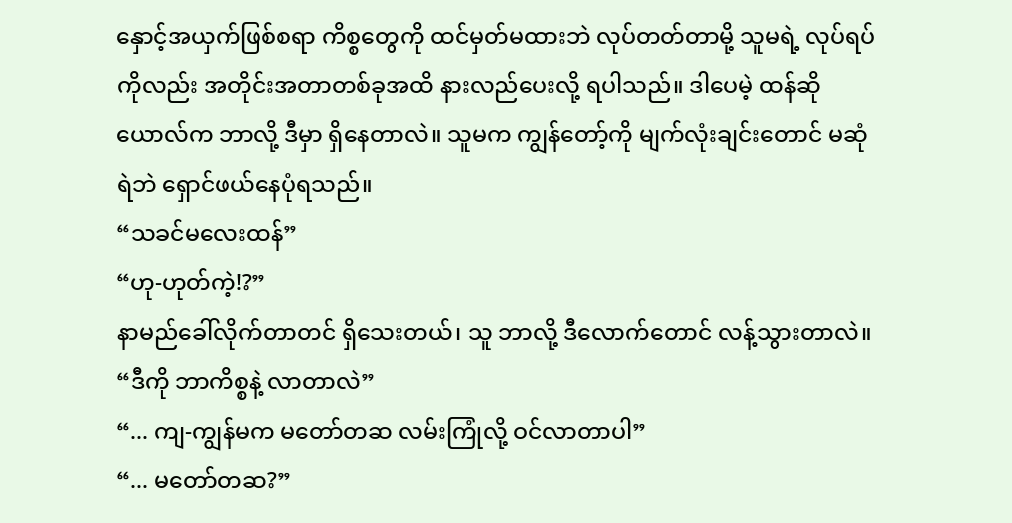နှောင့်အယှက်ဖြစ်စရာ ကိစ္စတွေကို ထင်မှတ်မထားဘဲ လုပ်တတ်တာမို့ သူမရဲ့ လုပ်ရပ်ကိုလည်း အတိုင်းအတာတစ်ခုအထိ နားလည်ပေးလို့ ရပါသည်။ ဒါပေမဲ့ ထန်ဆိုယောလ်က ဘာလို့ ဒီမှာ ရှိနေတာလဲ။ သူမက ကျွန်တော့်ကို မျက်လုံးချင်းတောင် မဆုံရဲဘဲ ရှောင်ဖယ်နေပုံရသည်။
“သခင်မလေးထန်”
“ဟု-ဟုတ်ကဲ့!?”
နာမည်ခေါ်လိုက်တာတင် ရှိသေးတယ်၊ သူ ဘာလို့ ဒီလောက်တောင် လန့်သွားတာလဲ။
“ဒီကို ဘာကိစ္စနဲ့ လာတာလဲ”
“... ကျ-ကျွန်မက မတော်တဆ လမ်းကြုံလို့ ဝင်လာတာပါ”
“... မတော်တဆ?”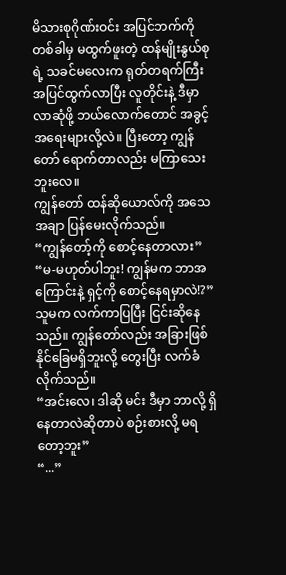မိသားစုဂိုဏ်းဝင်း အပြင်ဘက်ကို တစ်ခါမှ မထွက်ဖူးတဲ့ ထန်မျိုးနွယ်စုရဲ့ သခင်မလေးက ရုတ်တရက်ကြီး အပြင်ထွက်လာပြီး လူတိုင်းနဲ့ ဒီမှာ လာဆုံဖို့ ဘယ်လောက်တောင် အခွင့်အရေးများလို့လဲ။ ပြီးတော့ ကျွန်တော် ရောက်တာလည်း မကြာသေးဘူးလေ။
ကျွန်တော် ထန်ဆိုယောလ်ကို အသေအချာ ပြန်မေးလိုက်သည်။
“ကျွန်တော့်ကို စောင့်နေတာလား”
“မ-မဟုတ်ပါဘူး! ကျွန်မက ဘာအကြောင်းနဲ့ ရှင့်ကို စောင့်နေရမှာလဲ!?”
သူမက လက်ကာပြပြီး ငြင်းဆိုနေသည်။ ကျွန်တော်လည်း အခြားဖြစ်နိုင်ခြေမရှိဘူးလို့ တွေးပြီး လက်ခံလိုက်သည်။
“အင်းလေ၊ ဒါဆို မင်း ဒီမှာ ဘာလို့ ရှိနေတာလဲဆိုတာပဲ စဉ်းစားလို့ မရတော့ဘူး”
“...”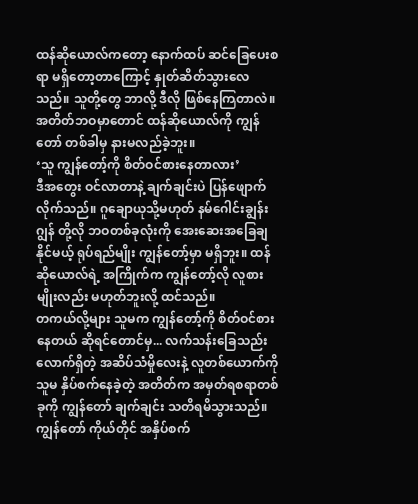ထန်ဆိုယောလ်ကတော့ နောက်ထပ် ဆင်ခြေပေးစရာ မရှိတော့တာကြောင့် နှုတ်ဆိတ်သွားလေသည်။ သူတို့တွေ ဘာလို့ ဒီလို ဖြစ်နေကြတာလဲ။ အတိတ်ဘဝမှာတောင် ထန်ဆိုယောလ်ကို ကျွန်တော် တစ်ခါမှ နားမလည်ခဲ့ဘူး။
‘သူ ကျွန်တော့်ကို စိတ်ဝင်စားနေတာလား’
ဒီအတွေး ဝင်လာတာနဲ့ ချက်ချင်းပဲ ပြန်ဖျောက်လိုက်သည်။ ဂူချောယုသို့မဟုတ် နမ်ဂေါင်းချွန်းဂျွန် တို့လို ဘဝတစ်ခုလုံးကို အေးဆေးအခြေချနိုင်မယ့် ရုပ်ရည်မျိုး ကျွန်တော့်မှာ မရှိဘူး။ ထန်ဆိုယောလ်ရဲ့ အကြိုက်က ကျွန်တော့်လို လူစားမျိုးလည်း မဟုတ်ဘူးလို့ ထင်သည်။
တကယ်လို့များ သူမက ကျွန်တော့်ကို စိတ်ဝင်စားနေတယ် ဆိုရင်တောင်မှ... လက်သန်းခြေသည်းလောက်ရှိတဲ့ အဆိပ်သံမှိုလေးနဲ့ လူတစ်ယောက်ကို သူမ နှိပ်စက်နေခဲ့တဲ့ အတိတ်က အမှတ်ရစရာတစ်ခုကို ကျွန်တော် ချက်ချင်း သတိရမိသွားသည်။ ကျွန်တော် ကိုယ်တိုင် အနှိပ်စက်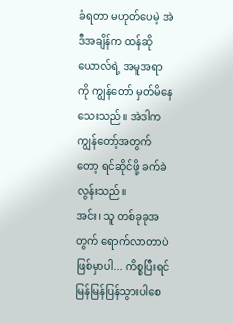ခံရတာ မဟုတ်ပေမဲ့ အဲဒီအချိန်က ထန်ဆိုယောလ်ရဲ့ အမူအရာကို ကျွန်တော် မှတ်မိနေသေးသည်။ အဲဒါက ကျွန်တော့်အတွက်တော့ ရင်ဆိုင်ဖို့ ခက်ခဲလွန်းသည်။
အင်း၊ သူ တစ်ခုခုအတွက် ရောက်လာတာပဲ ဖြစ်မှာပါ... ကိစ္စပြီးရင် မြန်မြန်ပြန်သွားပါစေ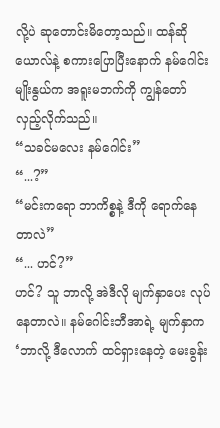လို့ပဲ ဆုတောင်းမိတော့သည်။ ထန်ဆိုယောလ်နဲ့ စကားပြောပြီးနောက် နမ်ဂေါင်းမျိုးနွယ်က အရူးမဘက်ကို ကျွန်တော် လှည့်လိုက်သည်။
“သခင်မလေး နမ်ဂေါင်း”
“...?”
“မင်းကရော ဘာကိစ္စနဲ့ ဒီကို ရောက်နေတာလဲ”
“... ဟင်?”
ဟင်? သူ ဘာလို့ အဲဒီလို မျက်နှာပေး လုပ်နေတာလဲ။ နမ်ဂေါင်းဘီအာရဲ့ မျက်နှာက ‘ဘာလို့ ဒီလောက် ထင်ရှားနေတဲ့ မေးခွန်း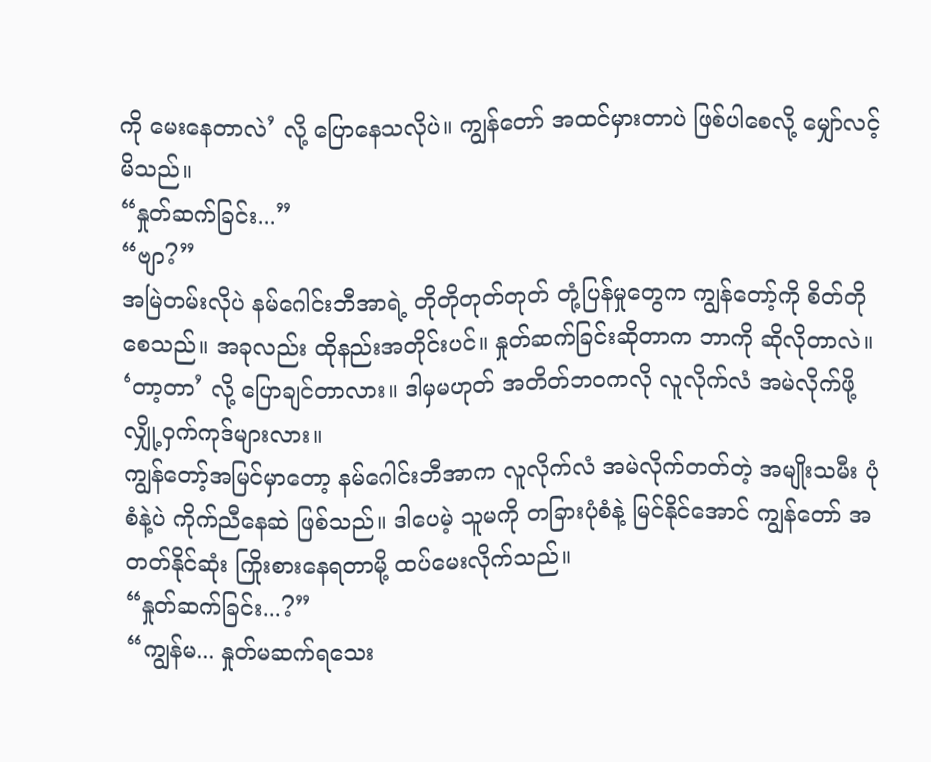ကို မေးနေတာလဲ’ လို့ ပြောနေသလိုပဲ။ ကျွန်တော် အထင်မှားတာပဲ ဖြစ်ပါစေလို့ မျှော်လင့်မိသည်။
“နှုတ်ဆက်ခြင်း...”
“ဗျာ?”
အမြဲတမ်းလိုပဲ နမ်ဂေါင်းဘီအာရဲ့ တိုတိုတုတ်တုတ် တုံ့ပြန်မှုတွေက ကျွန်တော့်ကို စိတ်တိုစေသည်။ အခုလည်း ထိုနည်းအတိုင်းပင်။ နှုတ်ဆက်ခြင်းဆိုတာက ဘာကို ဆိုလိုတာလဲ။ ‘တာ့တာ’ လို့ ပြောချင်တာလား။ ဒါမှမဟုတ် အတိတ်ဘဝကလို လူလိုက်လံ အမဲလိုက်ဖို့ လျှို့ဝှက်ကုဒ်များလား။
ကျွန်တော့်အမြင်မှာတော့ နမ်ဂေါင်းဘီအာက လူလိုက်လံ အမဲလိုက်တတ်တဲ့ အမျိုးသမီး ပုံစံနဲ့ပဲ ကိုက်ညီနေဆဲ ဖြစ်သည်။ ဒါပေမဲ့ သူမကို တခြားပုံစံနဲ့ မြင်နိုင်အောင် ကျွန်တော် အတတ်နိုင်ဆုံး ကြိုးစားနေရတာမို့ ထပ်မေးလိုက်သည်။
“နှုတ်ဆက်ခြင်း...?”
“ကျွန်မ... နှုတ်မဆက်ရသေး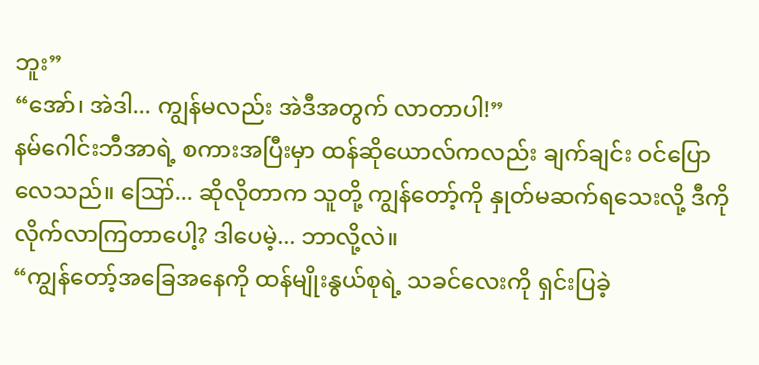ဘူး”
“အော်၊ အဲဒါ... ကျွန်မလည်း အဲဒီအတွက် လာတာပါ!”
နမ်ဂေါင်းဘီအာရဲ့ စကားအပြီးမှာ ထန်ဆိုယောလ်ကလည်း ချက်ချင်း ဝင်ပြောလေသည်။ ဪ... ဆိုလိုတာက သူတို့ ကျွန်တော့်ကို နှုတ်မဆက်ရသေးလို့ ဒီကို လိုက်လာကြတာပေါ့? ဒါပေမဲ့... ဘာလို့လဲ။
“ကျွန်တော့်အခြေအနေကို ထန်မျိုးနွယ်စုရဲ့ သခင်လေးကို ရှင်းပြခဲ့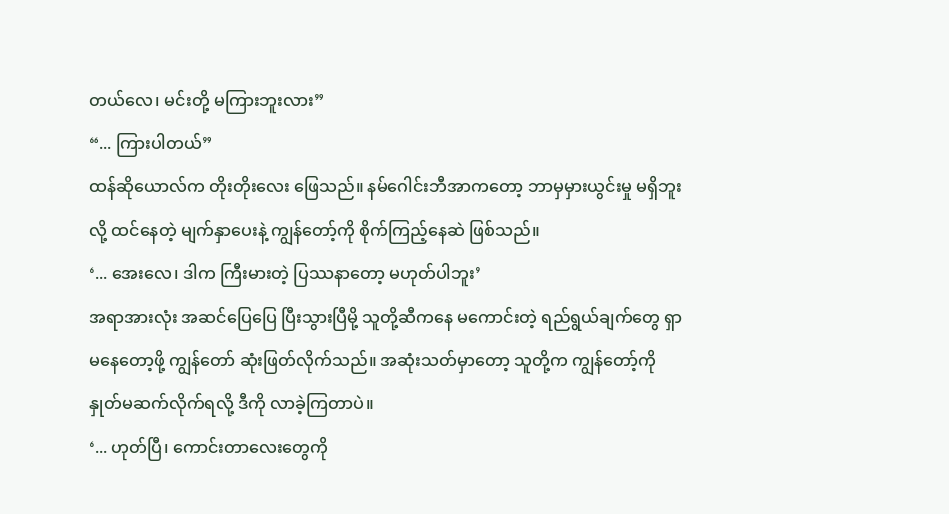တယ်လေ၊ မင်းတို့ မကြားဘူးလား”
“... ကြားပါတယ်”
ထန်ဆိုယောလ်က တိုးတိုးလေး ဖြေသည်။ နမ်ဂေါင်းဘီအာကတော့ ဘာမှမှားယွင်းမှု မရှိဘူးလို့ ထင်နေတဲ့ မျက်နှာပေးနဲ့ ကျွန်တော့်ကို စိုက်ကြည့်နေဆဲ ဖြစ်သည်။
‘... အေးလေ၊ ဒါက ကြီးမားတဲ့ ပြဿနာတော့ မဟုတ်ပါဘူး’
အရာအားလုံး အဆင်ပြေပြေ ပြီးသွားပြီမို့ သူတို့ဆီကနေ မကောင်းတဲ့ ရည်ရွယ်ချက်တွေ ရှာမနေတော့ဖို့ ကျွန်တော် ဆုံးဖြတ်လိုက်သည်။ အဆုံးသတ်မှာတော့ သူတို့က ကျွန်တော့်ကို နှုတ်မဆက်လိုက်ရလို့ ဒီကို လာခဲ့ကြတာပဲ။
‘... ဟုတ်ပြီ၊ ကောင်းတာလေးတွေကို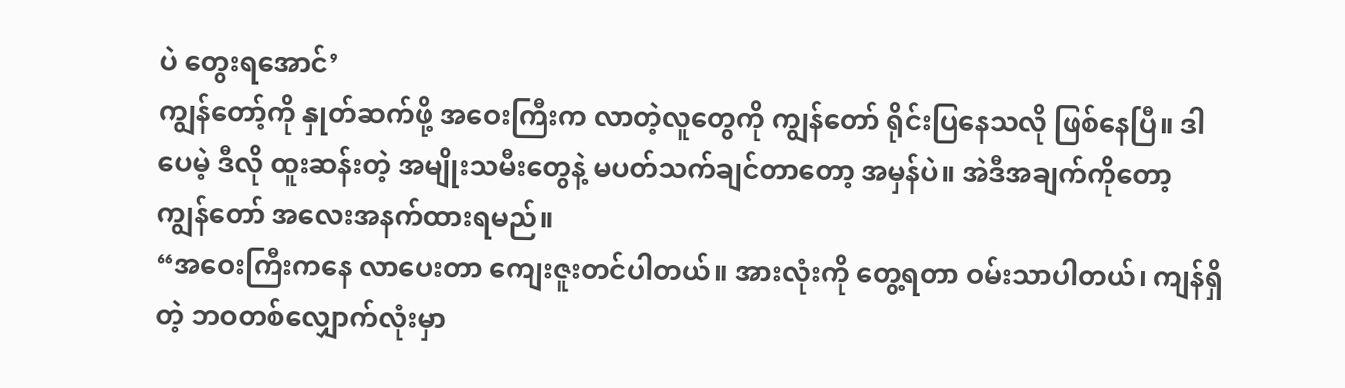ပဲ တွေးရအောင်’
ကျွန်တော့်ကို နှုတ်ဆက်ဖို့ အဝေးကြီးက လာတဲ့လူတွေကို ကျွန်တော် ရိုင်းပြနေသလို ဖြစ်နေပြီ။ ဒါပေမဲ့ ဒီလို ထူးဆန်းတဲ့ အမျိုးသမီးတွေနဲ့ မပတ်သက်ချင်တာတော့ အမှန်ပဲ။ အဲဒီအချက်ကိုတော့ ကျွန်တော် အလေးအနက်ထားရမည်။
“အဝေးကြီးကနေ လာပေးတာ ကျေးဇူးတင်ပါတယ်။ အားလုံးကို တွေ့ရတာ ဝမ်းသာပါတယ်၊ ကျန်ရှိတဲ့ ဘဝတစ်လျှောက်လုံးမှာ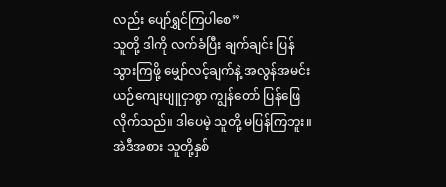လည်း ပျော်ရွှင်ကြပါစေ”
သူတို့ ဒါကို လက်ခံပြီး ချက်ချင်း ပြန်သွားကြဖို့ မျှော်လင့်ချက်နဲ့ အလွန်အမင်း ယဉ်ကျေးပျူငှာစွာ ကျွန်တော် ပြန်ဖြေလိုက်သည်။ ဒါပေမဲ့ သူတို့ မပြန်ကြဘူး။ အဲဒီအစား သူတို့နှစ်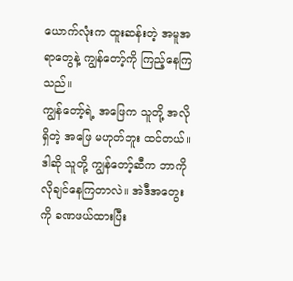ယောက်လုံးက ထူးဆန်းတဲ့ အမူအရာတွေနဲ့ ကျွန်တော့်ကို ကြည့်နေကြသည်။
ကျွန်တော့်ရဲ့ အဖြေက သူတို့ အလိုရှိတဲ့ အဖြေ မဟုတ်ဘူး ထင်တယ်။ ဒါဆို သူတို့ ကျွန်တော့်ဆီက ဘာကို လိုချင်နေကြတာလဲ။ အဲဒီအတွေးကို ခဏဖယ်ထားပြီး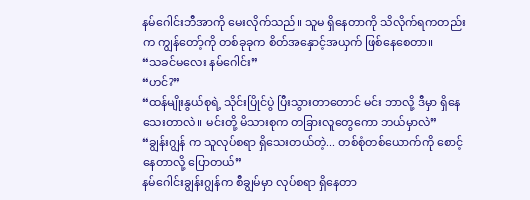နမ်ဂေါင်းဘီအာကို မေးလိုက်သည်။ သူမ ရှိနေတာကို သိလိုက်ရကတည်းက ကျွန်တော့်ကို တစ်ခုခုက စိတ်အနှောင့်အယှက် ဖြစ်နေစေတာ။
“သခင်မလေး နမ်ဂေါင်း”
“ဟင်?”
“ထန်မျိုးနွယ်စုရဲ့ သိုင်းပြိုင်ပွဲ ပြီးသွားတာတောင် မင်း ဘာလို့ ဒီမှာ ရှိနေသေးတာလဲ။ မင်းတို့ မိသားစုက တခြားလူတွေကော ဘယ်မှာလဲ”
“ချွန်းဂျွန် က သူလုပ်စရာ ရှိသေးတယ်တဲ့... တစ်စုံတစ်ယောက်ကို စောင့်နေတာလို့ ပြောတယ်”
နမ်ဂေါင်းချွန်းဂျွန်က စီချွမ်မှာ လုပ်စရာ ရှိနေတာ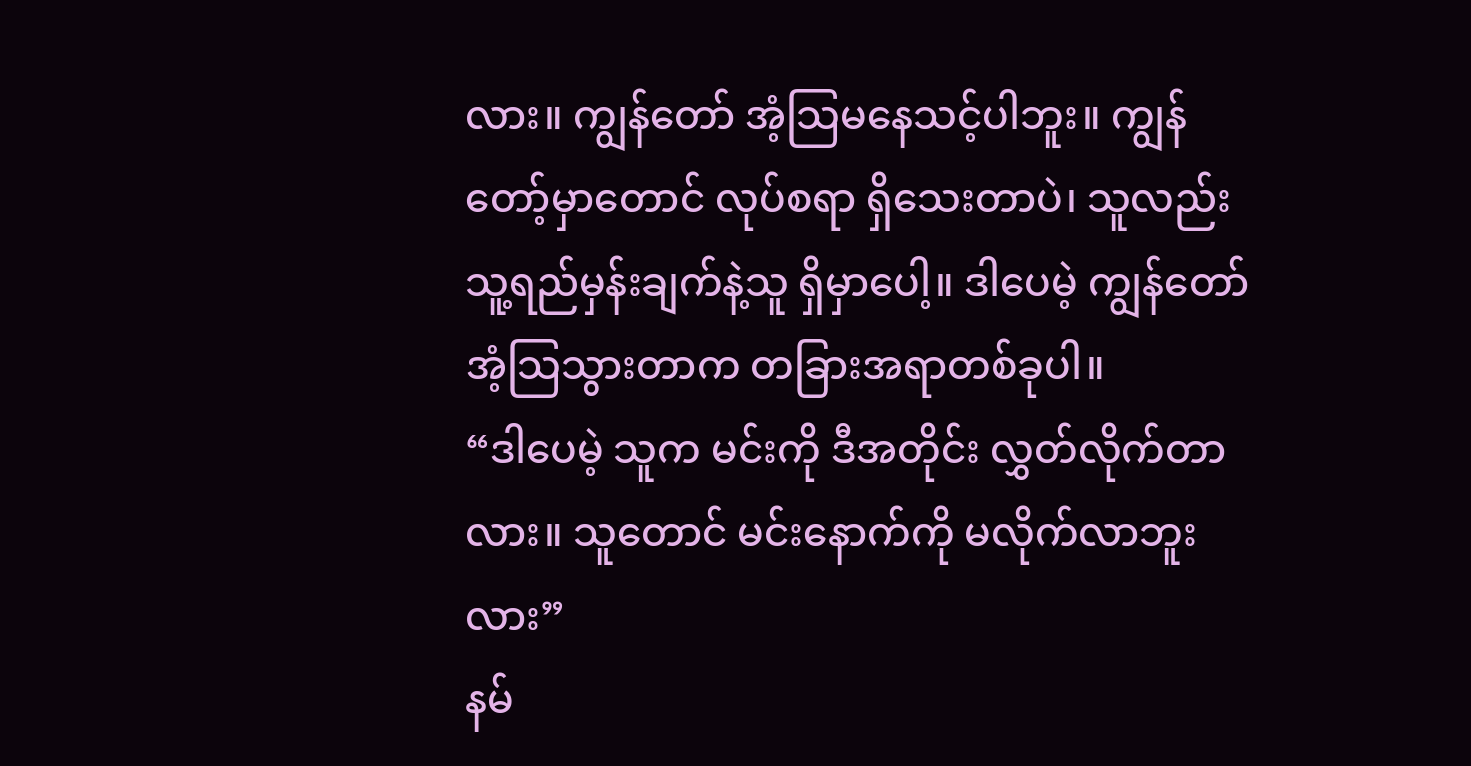လား။ ကျွန်တော် အံ့သြမနေသင့်ပါဘူး။ ကျွန်တော့်မှာတောင် လုပ်စရာ ရှိသေးတာပဲ၊ သူလည်း သူ့ရည်မှန်းချက်နဲ့သူ ရှိမှာပေါ့။ ဒါပေမဲ့ ကျွန်တော် အံ့သြသွားတာက တခြားအရာတစ်ခုပါ။
“ဒါပေမဲ့ သူက မင်းကို ဒီအတိုင်း လွှတ်လိုက်တာလား။ သူတောင် မင်းနောက်ကို မလိုက်လာဘူးလား”
နမ်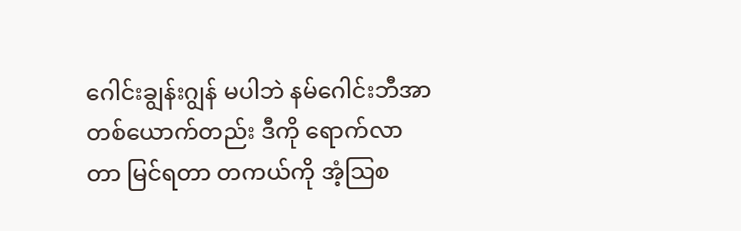ဂေါင်းချွန်းဂျွန် မပါဘဲ နမ်ဂေါင်းဘီအာ တစ်ယောက်တည်း ဒီကို ရောက်လာတာ မြင်ရတာ တကယ်ကို အံ့သြစ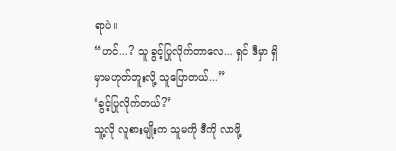ရာပဲ။
“ဟင်...? သူ ခွင့်ပြုလိုက်တာလေ... ရှင် ဒီမှာ ရှိမှာမဟုတ်ဘူးလို့ သူပြောတယ်...”
‘ခွင့်ပြုလိုက်တယ်?’
သူ့လို လူစားမျိုးက သူမကို ဒီကို လာဖို့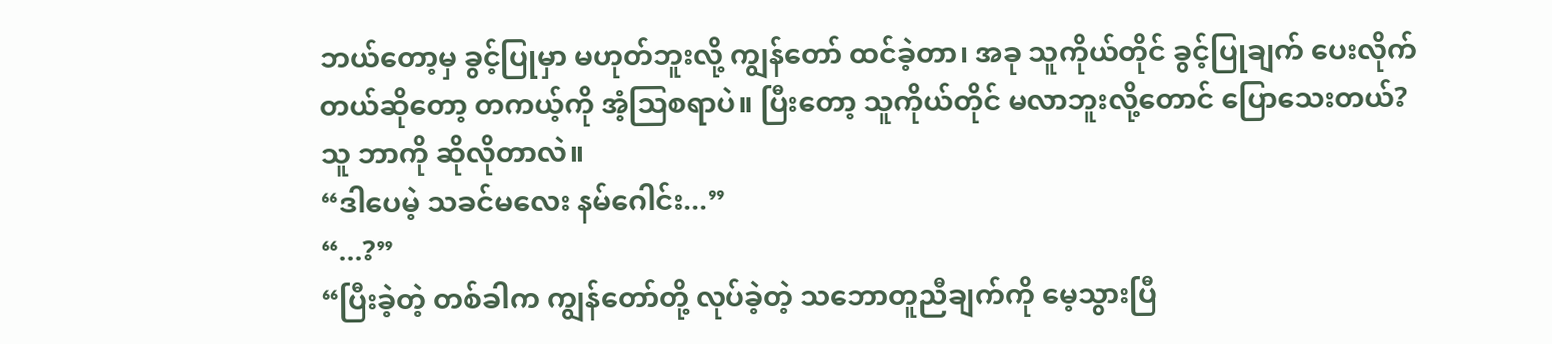ဘယ်တော့မှ ခွင့်ပြုမှာ မဟုတ်ဘူးလို့ ကျွန်တော် ထင်ခဲ့တာ၊ အခု သူကိုယ်တိုင် ခွင့်ပြုချက် ပေးလိုက်တယ်ဆိုတော့ တကယ့်ကို အံ့သြစရာပဲ။ ပြီးတော့ သူကိုယ်တိုင် မလာဘူးလို့တောင် ပြောသေးတယ်? သူ ဘာကို ဆိုလိုတာလဲ။
“ဒါပေမဲ့ သခင်မလေး နမ်ဂေါင်း...”
“...?”
“ပြီးခဲ့တဲ့ တစ်ခါက ကျွန်တော်တို့ လုပ်ခဲ့တဲ့ သဘောတူညီချက်ကို မေ့သွားပြီ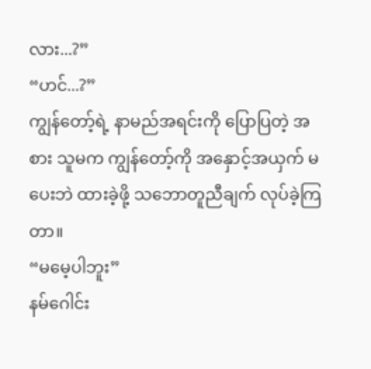လား...?”
“ဟင်...?”
ကျွန်တော့်ရဲ့ နာမည်အရင်းကို ပြောပြတဲ့ အစား သူမက ကျွန်တော့်ကို အနှောင့်အယှက် မပေးဘဲ ထားခဲ့ဖို့ သဘောတူညီချက် လုပ်ခဲ့ကြတာ။
“မမေ့ပါဘူး”
နမ်ဂေါင်း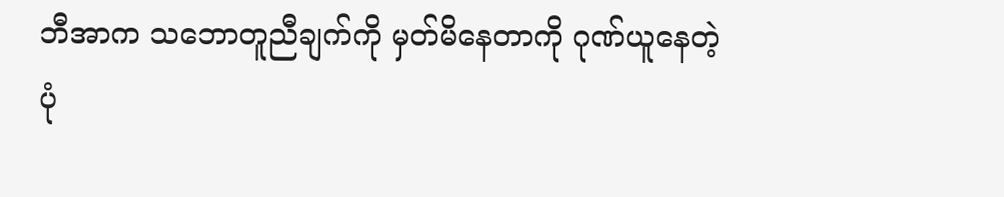ဘီအာက သဘောတူညီချက်ကို မှတ်မိနေတာကို ဂုဏ်ယူနေတဲ့ ပုံ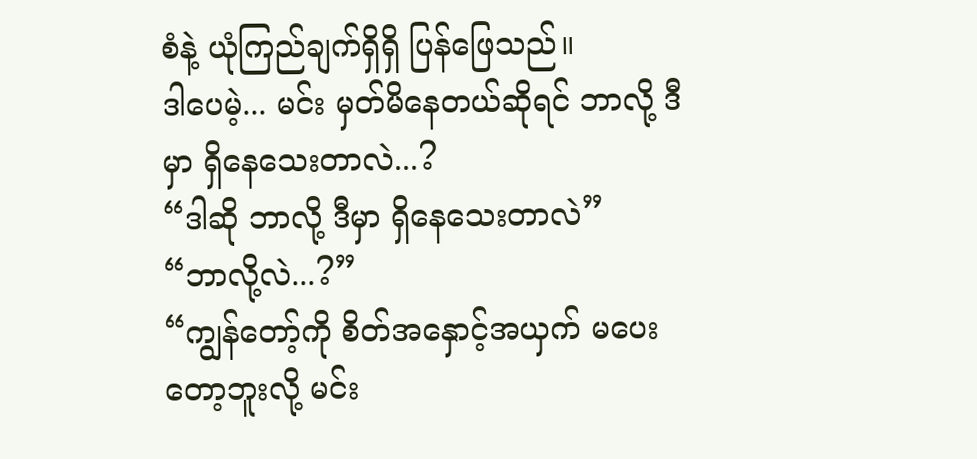စံနဲ့ ယုံကြည်ချက်ရှိရှိ ပြန်ဖြေသည်။
ဒါပေမဲ့... မင်း မှတ်မိနေတယ်ဆိုရင် ဘာလို့ ဒီမှာ ရှိနေသေးတာလဲ...?
“ဒါဆို ဘာလို့ ဒီမှာ ရှိနေသေးတာလဲ”
“ဘာလို့လဲ...?”
“ကျွန်တော့်ကို စိတ်အနှောင့်အယှက် မပေးတော့ဘူးလို့ မင်း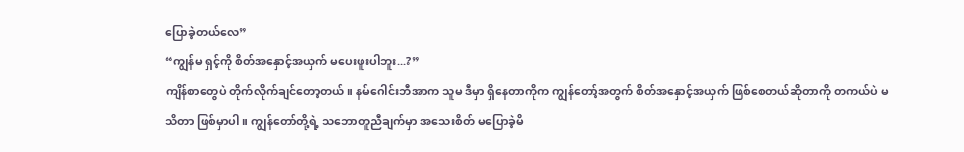ပြောခဲ့တယ်လေ”
“ကျွန်မ ရှင့်ကို စိတ်အနှောင့်အယှက် မပေးဖူးပါဘူး...?”
ကျိန်စာတွေပဲ တိုက်လိုက်ချင်တော့တယ်။ နမ်ဂေါင်းဘီအာက သူမ ဒီမှာ ရှိနေတာကိုက ကျွန်တော့်အတွက် စိတ်အနှောင့်အယှက် ဖြစ်စေတယ်ဆိုတာကို တကယ်ပဲ မသိတာ ဖြစ်မှာပါ။ ကျွန်တော်တို့ရဲ့ သဘောတူညီချက်မှာ အသေးစိတ် မပြောခဲ့မိ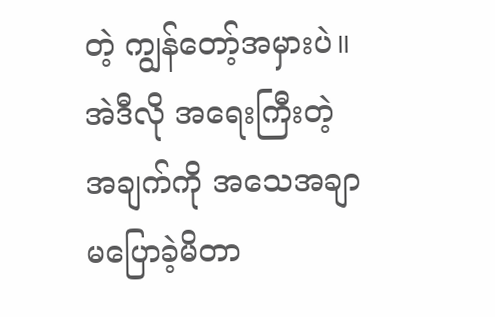တဲ့ ကျွန်တော့်အမှားပဲ။ အဲဒီလို အရေးကြီးတဲ့ အချက်ကို အသေအချာ မပြောခဲ့မိတာ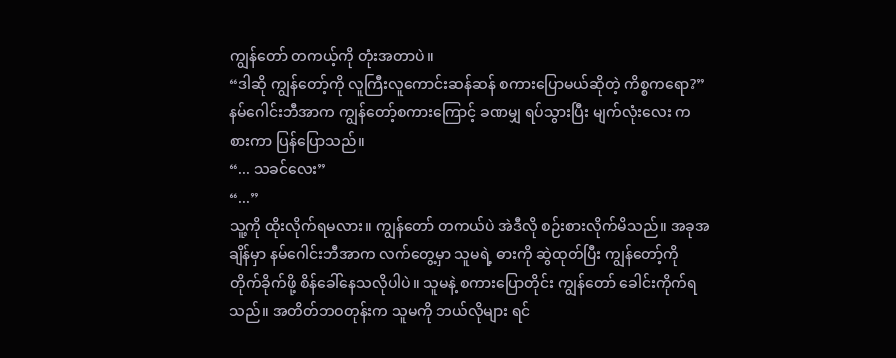ကျွန်တော် တကယ့်ကို တုံးအတာပဲ။
“ဒါဆို ကျွန်တော့်ကို လူကြီးလူကောင်းဆန်ဆန် စကားပြောမယ်ဆိုတဲ့ ကိစ္စကရော?”
နမ်ဂေါင်းဘီအာက ကျွန်တော့်စကားကြောင့် ခဏမျှ ရပ်သွားပြီး မျက်လုံးလေး ကစားကာ ပြန်ပြောသည်။
“... သခင်လေး”
“...”
သူ့ကို ထိုးလိုက်ရမလား။ ကျွန်တော် တကယ်ပဲ အဲဒီလို စဉ်းစားလိုက်မိသည်။ အခုအချိန်မှာ နမ်ဂေါင်းဘီအာက လက်တွေ့မှာ သူမရဲ့ ဓားကို ဆွဲထုတ်ပြီး ကျွန်တော့်ကို တိုက်ခိုက်ဖို့ စိန်ခေါ်နေသလိုပါပဲ။ သူမနဲ့ စကားပြောတိုင်း ကျွန်တော် ခေါင်းကိုက်ရသည်။ အတိတ်ဘဝတုန်းက သူမကို ဘယ်လိုများ ရင်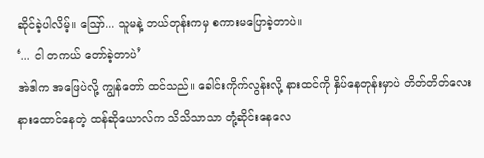ဆိုင်ခဲ့ပါလိမ့်။ ဪ... သူမနဲ့ ဘယ်တုန်းကမှ စကားမပြောခဲ့တာပဲ။
‘... ငါ တကယ် တော်ခဲ့တာပဲ’
အဲဒါက အဖြေပဲလို့ ကျွန်တော် ထင်သည်။ ခေါင်းကိုက်လွန်းလို့ နားထင်ကို နှိပ်နေတုန်းမှာပဲ တိတ်တိတ်လေး နားထောင်နေတဲ့ ထန်ဆိုယောလ်က သိသိသာသာ တုံ့ဆိုင်းနေလေ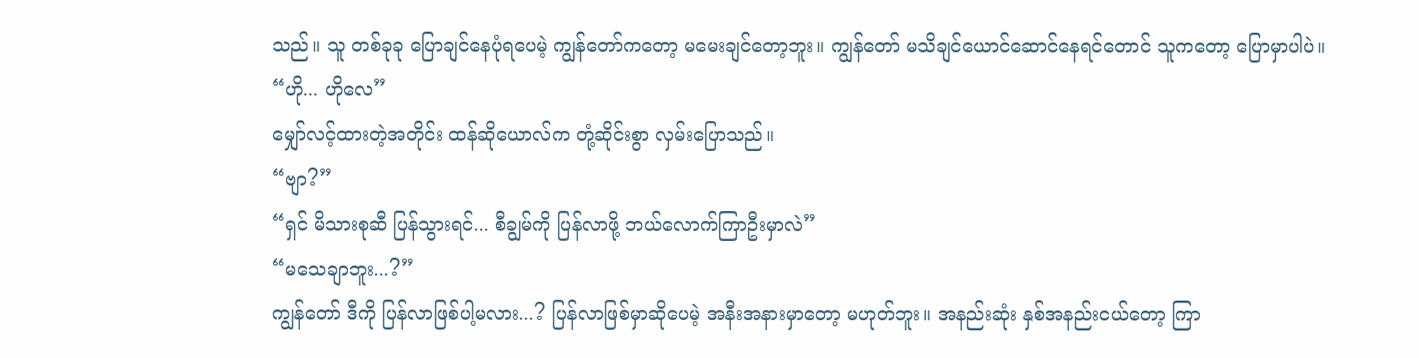သည်။ သူ တစ်ခုခု ပြောချင်နေပုံရပေမဲ့ ကျွန်တော်ကတော့ မမေးချင်တော့ဘူး။ ကျွန်တော် မသိချင်ယောင်ဆောင်နေရင်တောင် သူကတော့ ပြောမှာပါပဲ။
“ဟို... ဟိုလေ”
မျှော်လင့်ထားတဲ့အတိုင်း ထန်ဆိုယောလ်က တုံ့ဆိုင်းစွာ လှမ်းပြောသည်။
“ဗျာ?”
“ရှင် မိသားစုဆီ ပြန်သွားရင်... စီချွမ်ကို ပြန်လာဖို့ ဘယ်လောက်ကြာဦးမှာလဲ”
“မသေချာဘူး...?”
ကျွန်တော် ဒီကို ပြန်လာဖြစ်ပါ့မလား...? ပြန်လာဖြစ်မှာဆိုပေမဲ့ အနီးအနားမှာတော့ မဟုတ်ဘူး။ အနည်းဆုံး နှစ်အနည်းငယ်တော့ ကြာ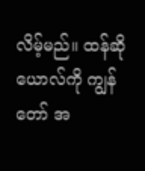လိမ့်မည်။ ထန်ဆိုယောလ်ကို ကျွန်တော် အ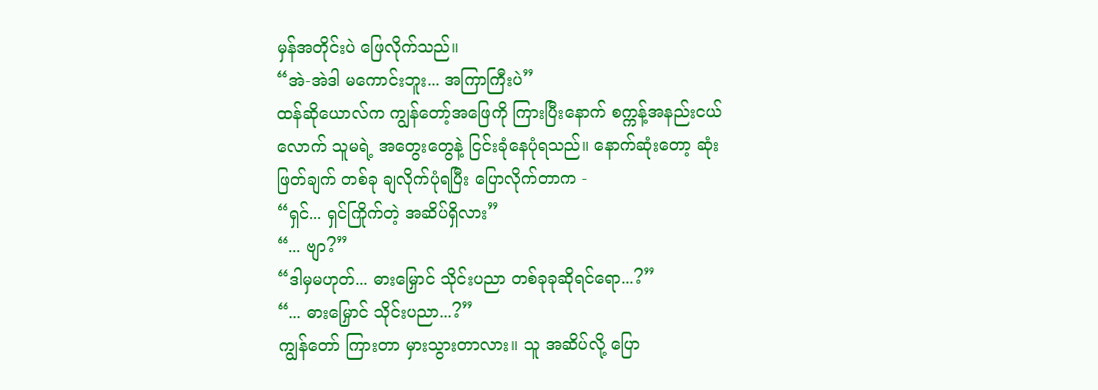မှန်အတိုင်းပဲ ဖြေလိုက်သည်။
“အဲ-အဲဒါ မကောင်းဘူး... အကြာကြီးပဲ”
ထန်ဆိုယောလ်က ကျွန်တော့်အဖြေကို ကြားပြီးနောက် စက္ကန့်အနည်းငယ်လောက် သူမရဲ့ အတွေးတွေနဲ့ ငြင်းခုံနေပုံရသည်။ နောက်ဆုံးတော့ ဆုံးဖြတ်ချက် တစ်ခု ချလိုက်ပုံရပြီး ပြောလိုက်တာက -
“ရှင်... ရှင်ကြိုက်တဲ့ အဆိပ်ရှိလား”
“... ဗျာ?”
“ဒါမှမဟုတ်... ဓားမြှောင် သိုင်းပညာ တစ်ခုခုဆိုရင်ရော...?”
“... ဓားမြှောင် သိုင်းပညာ...?”
ကျွန်တော် ကြားတာ မှားသွားတာလား။ သူ အဆိပ်လို့ ပြော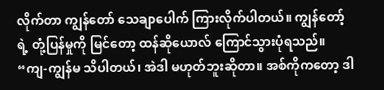လိုက်တာ ကျွန်တော် သေချာပေါက် ကြားလိုက်ပါတယ်။ ကျွန်တော့်ရဲ့ တုံ့ပြန်မှုကို မြင်တော့ ထန်ဆိုယောလ် ကြောင်သွားပုံရသည်။
“ကျ-ကျွန်မ သိပါတယ်၊ အဲဒါ မဟုတ်ဘူးဆိုတာ။ အစ်ကိုကတော့ ဒါ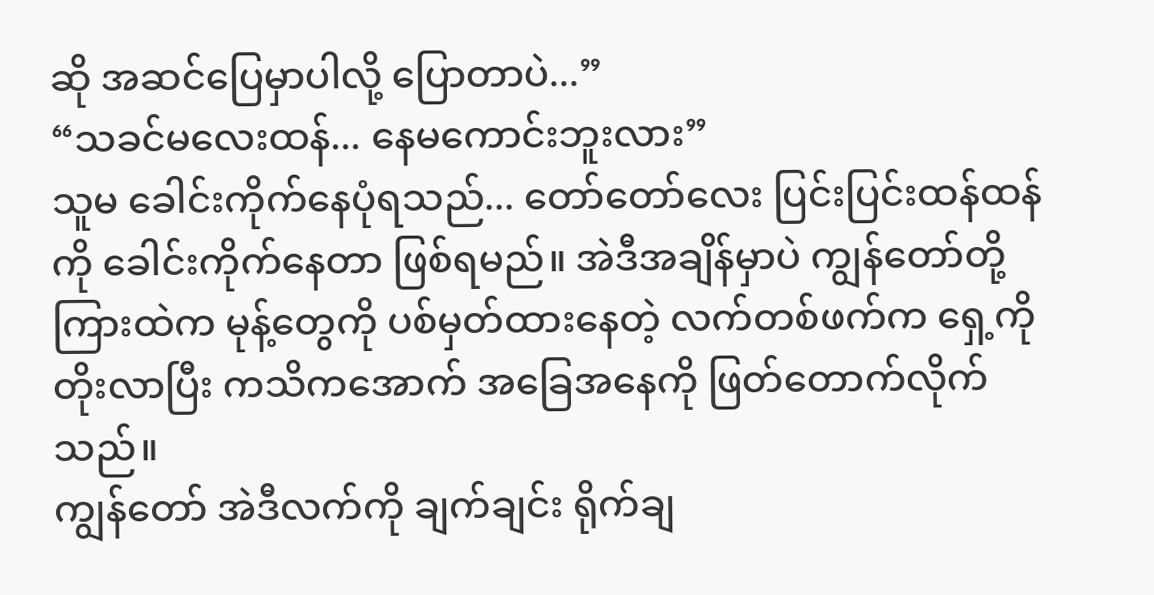ဆို အဆင်ပြေမှာပါလို့ ပြောတာပဲ...”
“သခင်မလေးထန်... နေမကောင်းဘူးလား”
သူမ ခေါင်းကိုက်နေပုံရသည်... တော်တော်လေး ပြင်းပြင်းထန်ထန်ကို ခေါင်းကိုက်နေတာ ဖြစ်ရမည်။ အဲဒီအချိန်မှာပဲ ကျွန်တော်တို့ ကြားထဲက မုန့်တွေကို ပစ်မှတ်ထားနေတဲ့ လက်တစ်ဖက်က ရှေ့ကို တိုးလာပြီး ကသိကအောက် အခြေအနေကို ဖြတ်တောက်လိုက်သည်။
ကျွန်တော် အဲဒီလက်ကို ချက်ချင်း ရိုက်ချ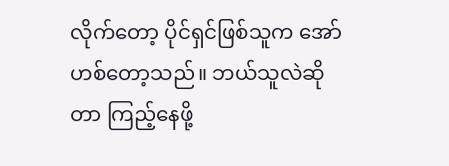လိုက်တော့ ပိုင်ရှင်ဖြစ်သူက အော်ဟစ်တော့သည်။ ဘယ်သူလဲဆိုတာ ကြည့်နေဖို့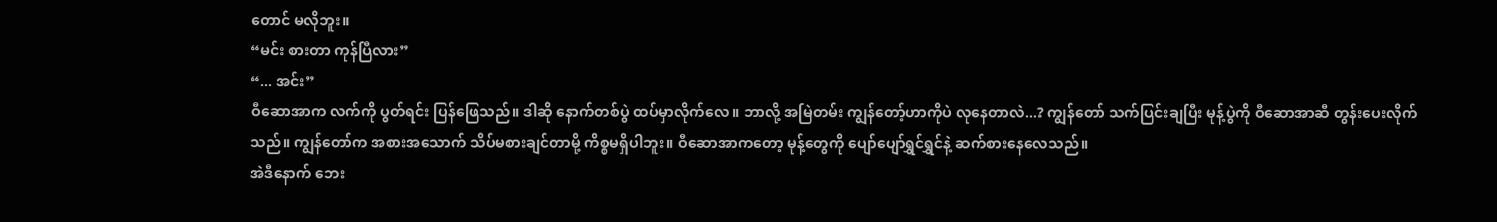တောင် မလိုဘူး။
“မင်း စားတာ ကုန်ပြီလား”
“... အင်း”
ဝီဆောအာက လက်ကို ပွတ်ရင်း ပြန်ဖြေသည်။ ဒါဆို နောက်တစ်ပွဲ ထပ်မှာလိုက်လေ။ ဘာလို့ အမြဲတမ်း ကျွန်တော့်ဟာကိုပဲ လုနေတာလဲ...? ကျွန်တော် သက်ပြင်းချပြီး မုန့်ပွဲကို ဝီဆောအာဆီ တွန်းပေးလိုက်သည်။ ကျွန်တော်က အစားအသောက် သိပ်မစားချင်တာမို့ ကိစ္စမရှိပါဘူး။ ဝီဆောအာကတော့ မုန့်တွေကို ပျော်ပျော်ရွှင်ရွှင်နဲ့ ဆက်စားနေလေသည်။
အဲဒီနောက် ဘေး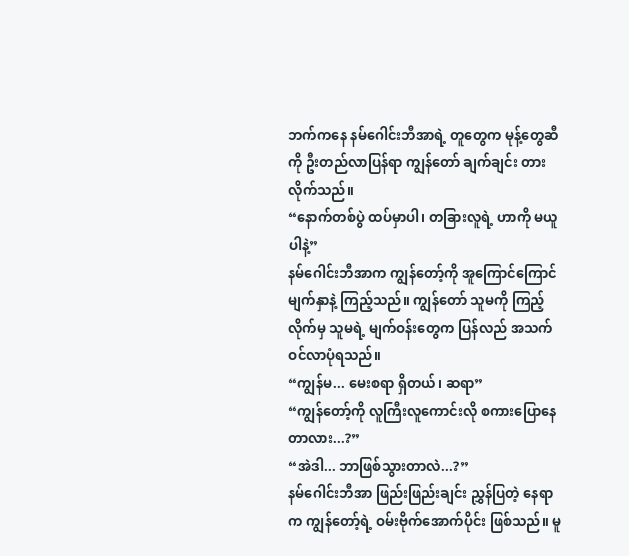ဘက်ကနေ နမ်ဂေါင်းဘီအာရဲ့ တူတွေက မုန့်တွေဆီကို ဦးတည်လာပြန်ရာ ကျွန်တော် ချက်ချင်း တားလိုက်သည်။
“နောက်တစ်ပွဲ ထပ်မှာပါ၊ တခြားလူရဲ့ ဟာကို မယူပါနဲ့”
နမ်ဂေါင်းဘီအာက ကျွန်တော့်ကို အူကြောင်ကြောင် မျက်နှာနဲ့ ကြည့်သည်။ ကျွန်တော် သူမကို ကြည့်လိုက်မှ သူမရဲ့ မျက်ဝန်းတွေက ပြန်လည် အသက်ဝင်လာပုံရသည်။
“ကျွန်မ... မေးစရာ ရှိတယ်၊ ဆရာ”
“ကျွန်တော့်ကို လူကြီးလူကောင်းလို စကားပြောနေတာလား...?”
“အဲဒါ... ဘာဖြစ်သွားတာလဲ...?”
နမ်ဂေါင်းဘီအာ ဖြည်းဖြည်းချင်း ညွှန်ပြတဲ့ နေရာက ကျွန်တော့်ရဲ့ ဝမ်းဗိုက်အောက်ပိုင်း ဖြစ်သည်။ မူ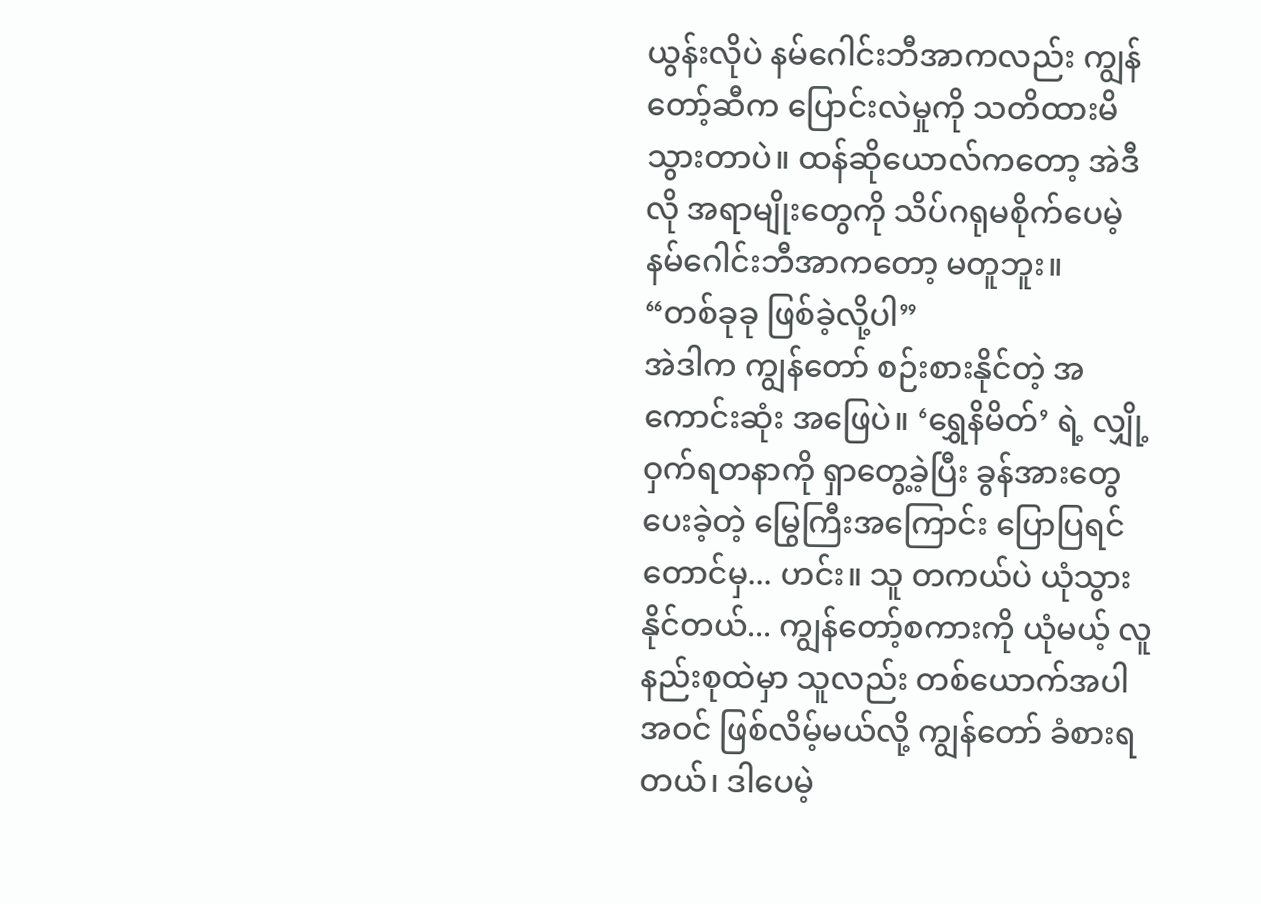ယွန်းလိုပဲ နမ်ဂေါင်းဘီအာကလည်း ကျွန်တော့်ဆီက ပြောင်းလဲမှုကို သတိထားမိသွားတာပဲ။ ထန်ဆိုယောလ်ကတော့ အဲဒီလို အရာမျိုးတွေကို သိပ်ဂရုမစိုက်ပေမဲ့ နမ်ဂေါင်းဘီအာကတော့ မတူဘူး။
“တစ်ခုခု ဖြစ်ခဲ့လို့ပါ”
အဲဒါက ကျွန်တော် စဉ်းစားနိုင်တဲ့ အကောင်းဆုံး အဖြေပဲ။ ‘ရွှေနိမိတ်’ ရဲ့ လျှို့ဝှက်ရတနာကို ရှာတွေ့ခဲ့ပြီး ခွန်အားတွေ ပေးခဲ့တဲ့ မြွေကြီးအကြောင်း ပြောပြရင်တောင်မှ... ဟင်း။ သူ တကယ်ပဲ ယုံသွားနိုင်တယ်... ကျွန်တော့်စကားကို ယုံမယ့် လူနည်းစုထဲမှာ သူလည်း တစ်ယောက်အပါအဝင် ဖြစ်လိမ့်မယ်လို့ ကျွန်တော် ခံစားရတယ်၊ ဒါပေမဲ့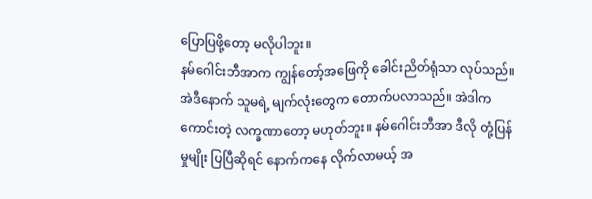ပြောပြဖို့တော့ မလိုပါဘူး။
နမ်ဂေါင်းဘီအာက ကျွန်တော့်အဖြေကို ခေါင်းညိတ်ရုံသာ လုပ်သည်။ အဲဒီနောက် သူမရဲ့ မျက်လုံးတွေက တောက်ပလာသည်။ အဲဒါက ကောင်းတဲ့ လက္ခဏာတော့ မဟုတ်ဘူး။ နမ်ဂေါင်းဘီအာ ဒီလို တုံ့ပြန်မှုမျိုး ပြပြီဆိုရင် နောက်ကနေ လိုက်လာမယ့် အ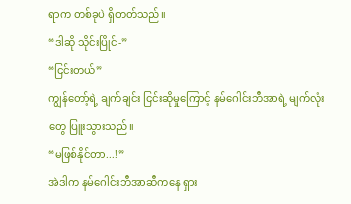ရာက တစ်ခုပဲ ရှိတတ်သည်။
“ဒါဆို သိုင်းပြိုင်-”
“ငြင်းတယ်”
ကျွန်တော့်ရဲ့ ချက်ချင်း ငြင်းဆိုမှုကြောင့် နမ်ဂေါင်းဘီအာရဲ့ မျက်လုံးတွေ ပြူးသွားသည်။
“မဖြစ်နိုင်တာ...!”
အဲဒါက နမ်ဂေါင်းဘီအာဆီကနေ ရှား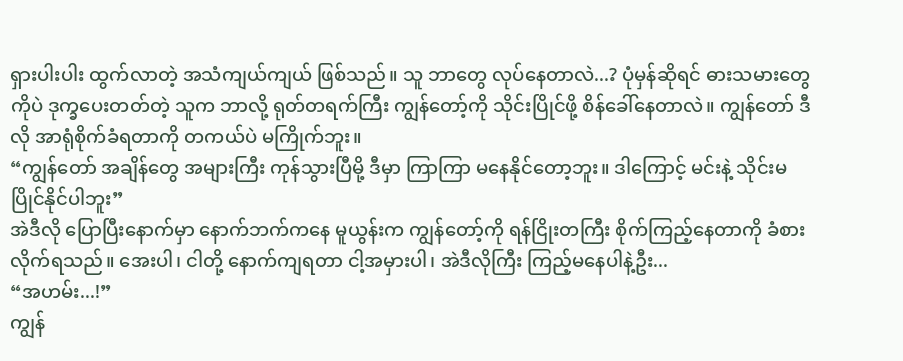ရှားပါးပါး ထွက်လာတဲ့ အသံကျယ်ကျယ် ဖြစ်သည်။ သူ ဘာတွေ လုပ်နေတာလဲ...? ပုံမှန်ဆိုရင် ဓားသမားတွေကိုပဲ ဒုက္ခပေးတတ်တဲ့ သူက ဘာလို့ ရုတ်တရက်ကြီး ကျွန်တော့်ကို သိုင်းပြိုင်ဖို့ စိန်ခေါ်နေတာလဲ။ ကျွန်တော် ဒီလို အာရုံစိုက်ခံရတာကို တကယ်ပဲ မကြိုက်ဘူး။
“ကျွန်တော် အချိန်တွေ အများကြီး ကုန်သွားပြီမို့ ဒီမှာ ကြာကြာ မနေနိုင်တော့ဘူး။ ဒါကြောင့် မင်းနဲ့ သိုင်းမပြိုင်နိုင်ပါဘူး”
အဲဒီလို ပြောပြီးနောက်မှာ နောက်ဘက်ကနေ မူယွန်းက ကျွန်တော့်ကို ရန်ငြိုးတကြီး စိုက်ကြည့်နေတာကို ခံစားလိုက်ရသည်။ အေးပါ၊ ငါတို့ နောက်ကျရတာ ငါ့အမှားပါ၊ အဲဒီလိုကြီး ကြည့်မနေပါနဲ့ဦး...
“အဟမ်း...!”
ကျွန်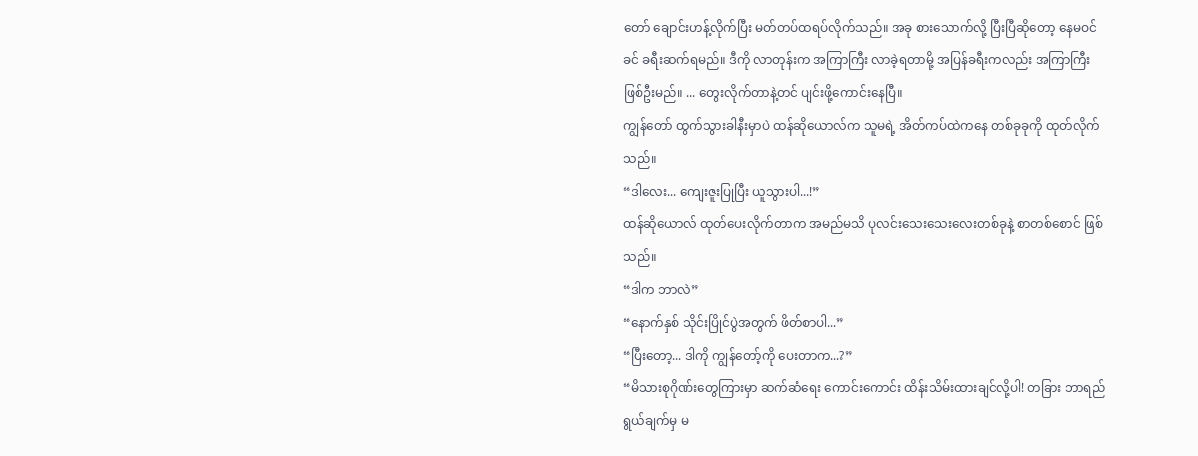တော် ချောင်းဟန့်လိုက်ပြီး မတ်တပ်ထရပ်လိုက်သည်။ အခု စားသောက်လို့ ပြီးပြီဆိုတော့ နေမဝင်ခင် ခရီးဆက်ရမည်။ ဒီကို လာတုန်းက အကြာကြီး လာခဲ့ရတာမို့ အပြန်ခရီးကလည်း အကြာကြီး ဖြစ်ဦးမည်။ ... တွေးလိုက်တာနဲ့တင် ပျင်းဖို့ကောင်းနေပြီ။
ကျွန်တော် ထွက်သွားခါနီးမှာပဲ ထန်ဆိုယောလ်က သူမရဲ့ အိတ်ကပ်ထဲကနေ တစ်ခုခုကို ထုတ်လိုက်သည်။
“ဒါလေး... ကျေးဇူးပြုပြီး ယူသွားပါ...!”
ထန်ဆိုယောလ် ထုတ်ပေးလိုက်တာက အမည်မသိ ပုလင်းသေးသေးလေးတစ်ခုနဲ့ စာတစ်စောင် ဖြစ်သည်။
“ဒါက ဘာလဲ”
“နောက်နှစ် သိုင်းပြိုင်ပွဲအတွက် ဖိတ်စာပါ...”
“ပြီးတော့... ဒါကို ကျွန်တော့်ကို ပေးတာက...?”
“မိသားစုဂိုဏ်းတွေကြားမှာ ဆက်ဆံရေး ကောင်းကောင်း ထိန်းသိမ်းထားချင်လို့ပါ! တခြား ဘာရည်ရွယ်ချက်မှ မ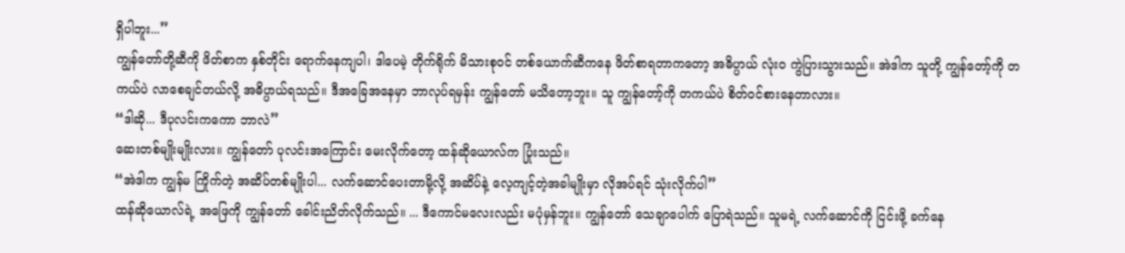ရှိပါဘူး...”
ကျွန်တော်တို့ဆီကို ဖိတ်စာက နှစ်တိုင်း ရောက်နေကျပါ၊ ဒါပေမဲ့ တိုက်ရိုက် မိသားစုဝင် တစ်ယောက်ဆီကနေ ဖိတ်စာရတာကတော့ အဓိပ္ပာယ် လုံးဝ ကွဲပြားသွားသည်။ အဲဒါက သူတို့ ကျွန်တော့်ကို တကယ်ပဲ လာစေချင်တယ်လို့ အဓိပ္ပာယ်ရသည်။ ဒီအခြေအနေမှာ ဘာလုပ်ရမှန်း ကျွန်တော် မသိတော့ဘူး။ သူ ကျွန်တော့်ကို တကယ်ပဲ စိတ်ဝင်စားနေတာလား။
“ဒါဆို... ဒီပုလင်းကကော ဘာလဲ”
ဆေးတစ်မျိုးမျိုးလား။ ကျွန်တော် ပုလင်းအကြောင်း မေးလိုက်တော့ ထန်ဆိုယောလ်က ပြုံးသည်။
“အဲဒါက ကျွန်မ ကြိုက်တဲ့ အဆိပ်တစ်မျိုးပါ... လက်ဆောင်ပေးတာမို့လို့ အဆိပ်နဲ့ လေ့ကျင့်တဲ့အခါမျိုးမှာ လိုအပ်ရင် သုံးလိုက်ပါ”
ထန်ဆိုယောလ်ရဲ့ အဖြေကို ကျွန်တော် ခေါင်းညိတ်လိုက်သည်။ ... ဒီကောင်မလေးလည်း မပုံမှန်ဘူး။ ကျွန်တော် သေချာပေါက် ပြောရဲသည်။ သူမရဲ့ လက်ဆောင်ကို ငြင်းဖို့ ခက်နေ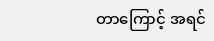တာကြောင့် အရင်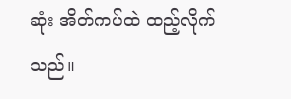ဆုံး အိတ်ကပ်ထဲ ထည့်လိုက်သည်။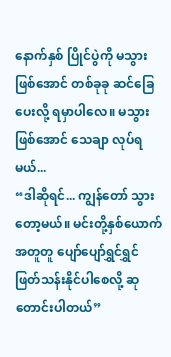နောက်နှစ် ပြိုင်ပွဲကို မသွားဖြစ်အောင် တစ်ခုခု ဆင်ခြေပေးလို့ ရမှာပါလေ။ မသွားဖြစ်အောင် သေချာ လုပ်ရမယ်...
“ဒါဆိုရင်... ကျွန်တော် သွားတော့မယ်။ မင်းတို့နှစ်ယောက် အတူတူ ပျော်ပျော်ရွှင်ရွှင် ဖြတ်သန်းနိုင်ပါစေလို့ ဆုတောင်းပါတယ်”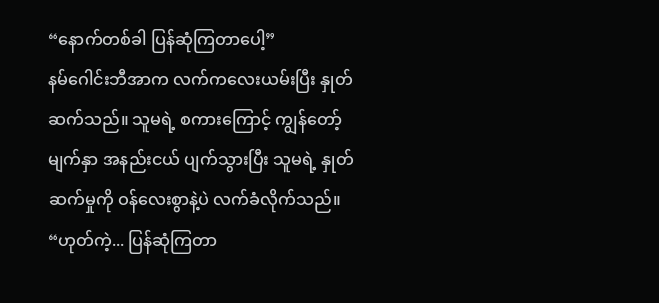“နောက်တစ်ခါ ပြန်ဆုံကြတာပေါ့”
နမ်ဂေါင်းဘီအာက လက်ကလေးယမ်းပြီး နှုတ်ဆက်သည်။ သူမရဲ့ စကားကြောင့် ကျွန်တော့်မျက်နှာ အနည်းငယ် ပျက်သွားပြီး သူမရဲ့ နှုတ်ဆက်မှုကို ဝန်လေးစွာနဲ့ပဲ လက်ခံလိုက်သည်။
“ဟုတ်ကဲ့... ပြန်ဆုံကြတာ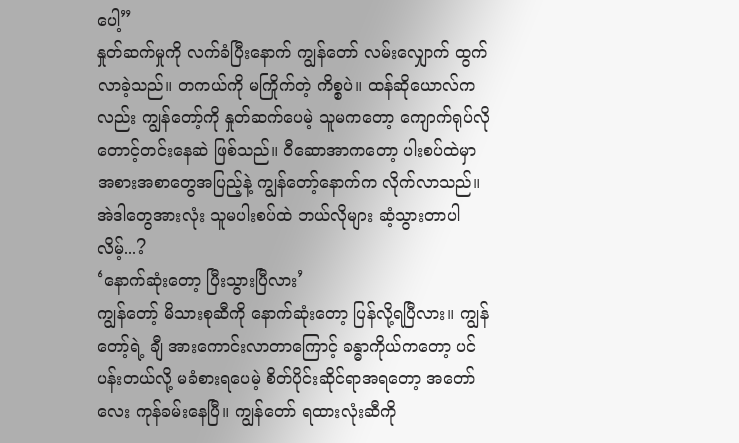ပေါ့”
နှုတ်ဆက်မှုကို လက်ခံပြီးနောက် ကျွန်တော် လမ်းလျှောက် ထွက်လာခဲ့သည်။ တကယ်ကို မကြိုက်တဲ့ ကိစ္စပဲ။ ထန်ဆိုယောလ်ကလည်း ကျွန်တော့်ကို နှုတ်ဆက်ပေမဲ့ သူမကတော့ ကျောက်ရုပ်လို တောင့်တင်းနေဆဲ ဖြစ်သည်။ ဝီဆောအာကတော့ ပါးစပ်ထဲမှာ အစားအစာတွေအပြည့်နဲ့ ကျွန်တော့်နောက်က လိုက်လာသည်။ အဲဒါတွေအားလုံး သူမပါးစပ်ထဲ ဘယ်လိုများ ဆံ့သွားတာပါလိမ့်...?
‘နောက်ဆုံးတော့ ပြီးသွားပြီလား’
ကျွန်တော့် မိသားစုဆီကို နောက်ဆုံးတော့ ပြန်လို့ရပြီလား။ ကျွန်တော့်ရဲ့ ချီ အားကောင်းလာတာကြောင့် ခန္ဓာကိုယ်ကတော့ ပင်ပန်းတယ်လို့ မခံစားရပေမဲ့ စိတ်ပိုင်းဆိုင်ရာအရတော့ အတော်လေး ကုန်ခမ်းနေပြီ။ ကျွန်တော် ရထားလုံးဆီကို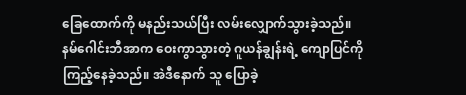ခြေထောက်ကို မနည်းသယ်ပြီး လမ်းလျှောက်သွားခဲ့သည်။
နမ်ဂေါင်းဘီအာက ဝေးကွာသွားတဲ့ ဂူယန်ချွန်းရဲ့ ကျောပြင်ကို ကြည့်နေခဲ့သည်။ အဲဒီနောက် သူ ပြောခဲ့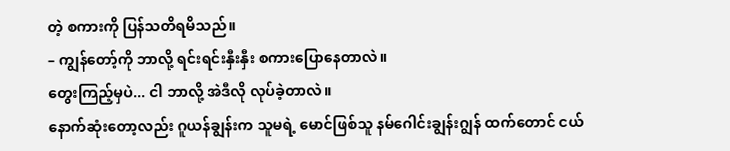တဲ့ စကားကို ပြန်သတိရမိသည်။
– ကျွန်တော့်ကို ဘာလို့ ရင်းရင်းနှီးနှီး စကားပြောနေတာလဲ။
တွေးကြည့်မှပဲ... ငါ ဘာလို့ အဲဒီလို လုပ်ခဲ့တာလဲ။
နောက်ဆုံးတော့လည်း ဂူယန်ချွန်းက သူမရဲ့ မောင်ဖြစ်သူ နမ်ဂေါင်းချွန်းဂျွန် ထက်တောင် ငယ်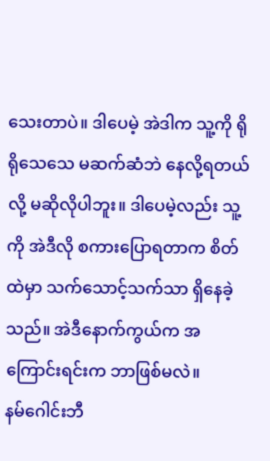သေးတာပဲ။ ဒါပေမဲ့ အဲဒါက သူ့ကို ရိုရိုသေသေ မဆက်ဆံဘဲ နေလို့ရတယ်လို့ မဆိုလိုပါဘူး။ ဒါပေမဲ့လည်း သူ့ကို အဲဒီလို စကားပြောရတာက စိတ်ထဲမှာ သက်သောင့်သက်သာ ရှိနေခဲ့သည်။ အဲဒီနောက်ကွယ်က အကြောင်းရင်းက ဘာဖြစ်မလဲ။
နမ်ဂေါင်းဘီ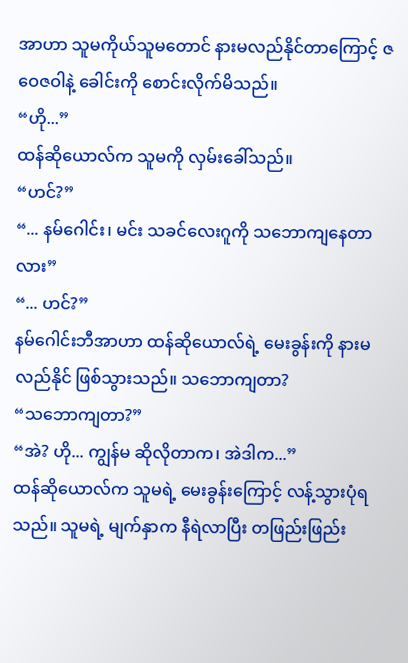အာဟာ သူမကိုယ်သူမတောင် နားမလည်နိုင်တာကြောင့် ဇဝေဇဝါနဲ့ ခေါင်းကို စောင်းလိုက်မိသည်။
“ဟို...”
ထန်ဆိုယောလ်က သူမကို လှမ်းခေါ်သည်။
“ဟင်?”
“... နမ်ဂေါင်း၊ မင်း သခင်လေးဂူကို သဘောကျနေတာလား”
“... ဟင်?”
နမ်ဂေါင်းဘီအာဟာ ထန်ဆိုယောလ်ရဲ့ မေးခွန်းကို နားမလည်နိုင် ဖြစ်သွားသည်။ သဘောကျတာ?
“သဘောကျတာ?”
“အဲ? ဟို... ကျွန်မ ဆိုလိုတာက၊ အဲဒါက...”
ထန်ဆိုယောလ်က သူမရဲ့ မေးခွန်းကြောင့် လန့်သွားပုံရသည်။ သူမရဲ့ မျက်နှာက နီရဲလာပြီး တဖြည်းဖြည်း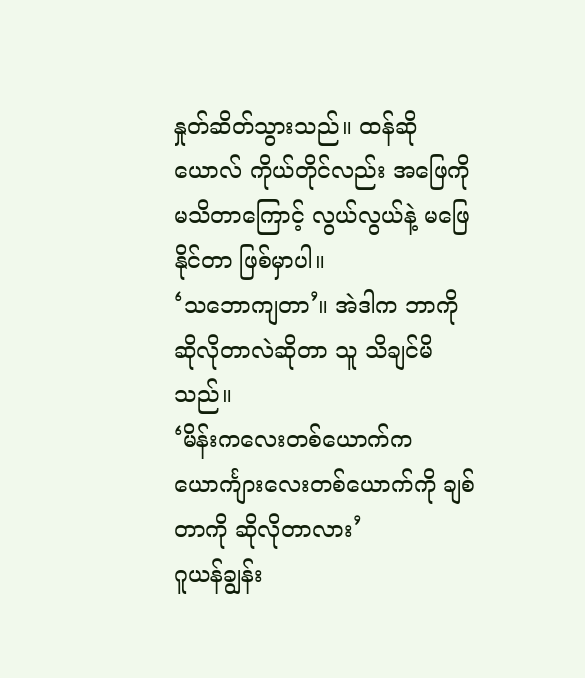နှုတ်ဆိတ်သွားသည်။ ထန်ဆိုယောလ် ကိုယ်တိုင်လည်း အဖြေကို မသိတာကြောင့် လွယ်လွယ်နဲ့ မဖြေနိုင်တာ ဖြစ်မှာပါ။
‘သဘောကျတာ’။ အဲဒါက ဘာကို ဆိုလိုတာလဲဆိုတာ သူ သိချင်မိသည်။
‘မိန်းကလေးတစ်ယောက်က ယောင်္ကျားလေးတစ်ယောက်ကို ချစ်တာကို ဆိုလိုတာလား’
ဂူယန်ချွန်း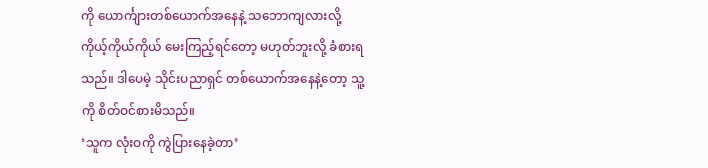ကို ယောင်္ကျားတစ်ယောက်အနေနဲ့ သဘောကျလားလို့ ကိုယ့်ကိုယ်ကိုယ် မေးကြည့်ရင်တော့ မဟုတ်ဘူးလို့ ခံစားရသည်။ ဒါပေမဲ့ သိုင်းပညာရှင် တစ်ယောက်အနေနဲ့တော့ သူ့ကို စိတ်ဝင်စားမိသည်။
‘သူက လုံးဝကို ကွဲပြားနေခဲ့တာ’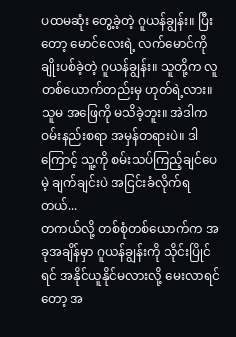ပထမဆုံး တွေ့ခဲ့တဲ့ ဂူယန်ချွန်း။ ပြီးတော့ မောင်လေးရဲ့ လက်မောင်ကို ချိုးပစ်ခဲ့တဲ့ ဂူယန်ချွန်း။ သူတို့က လူတစ်ယောက်တည်းမှ ဟုတ်ရဲ့လား။ သူမ အဖြေကို မသိခဲ့ဘူး။ အဲဒါက ဝမ်းနည်းစရာ အမှန်တရားပဲ။ ဒါကြောင့် သူ့ကို စမ်းသပ်ကြည့်ချင်ပေမဲ့ ချက်ချင်းပဲ အငြင်းခံလိုက်ရတယ်...
တကယ်လို့ တစ်စုံတစ်ယောက်က အခုအချိန်မှာ ဂူယန်ချွန်းကို သိုင်းပြိုင်ရင် အနိုင်ယူနိုင်မလားလို့ မေးလာရင်တော့ အ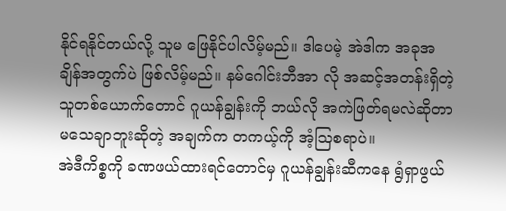နိုင်ရနိုင်တယ်လို့ သူမ ဖြေနိုင်ပါလိမ့်မည်။ ဒါပေမဲ့ အဲဒါက အခုအချိန်အတွက်ပဲ ဖြစ်လိမ့်မည်။ နမ်ဂေါင်းဘီအာ လို အဆင့်အတန်းရှိတဲ့ သူတစ်ယောက်တောင် ဂူယန်ချွန်းကို ဘယ်လို အကဲဖြတ်ရမလဲဆိုတာ မသေချာဘူးဆိုတဲ့ အချက်က တကယ့်ကို အံ့သြစရာပဲ။
အဲဒီကိစ္စကို ခဏဖယ်ထားရင်တောင်မှ ဂူယန်ချွန်းဆီကနေ ရွံရှာဖွယ်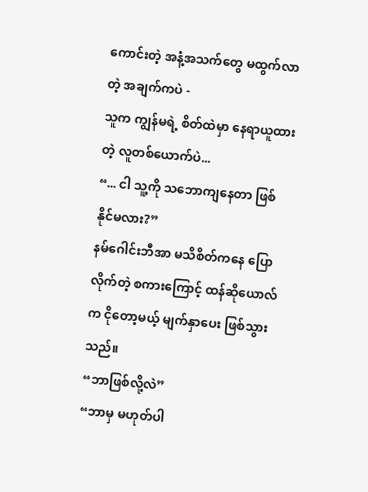ကောင်းတဲ့ အနံ့အသက်တွေ မထွက်လာတဲ့ အချက်ကပဲ -
သူက ကျွန်မရဲ့ စိတ်ထဲမှာ နေရာယူထားတဲ့ လူတစ်ယောက်ပဲ...
“... ငါ သူ့ကို သဘောကျနေတာ ဖြစ်နိုင်မလား?”
နမ်ဂေါင်းဘီအာ မသိစိတ်ကနေ ပြောလိုက်တဲ့ စကားကြောင့် ထန်ဆိုယောလ်က ငိုတော့မယ့် မျက်နှာပေး ဖြစ်သွားသည်။
“ဘာဖြစ်လို့လဲ”
“ဘာမှ မဟုတ်ပါ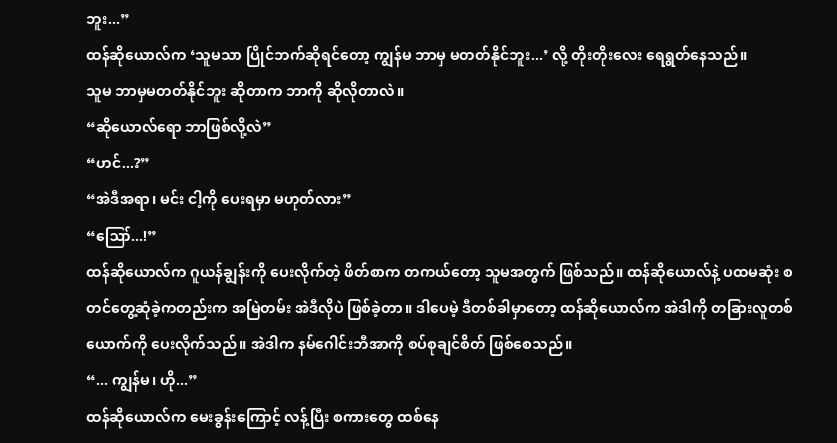ဘူး...”
ထန်ဆိုယောလ်က ‘သူမသာ ပြိုင်ဘက်ဆိုရင်တော့ ကျွန်မ ဘာမှ မတတ်နိုင်ဘူး...’ လို့ တိုးတိုးလေး ရေရွတ်နေသည်။
သူမ ဘာမှမတတ်နိုင်ဘူး ဆိုတာက ဘာကို ဆိုလိုတာလဲ။
“ဆိုယောလ်ရော ဘာဖြစ်လို့လဲ”
“ဟင်...?”
“အဲဒီအရာ၊ မင်း ငါ့ကို ပေးရမှာ မဟုတ်လား”
“ဪ...!”
ထန်ဆိုယောလ်က ဂူယန်ချွန်းကို ပေးလိုက်တဲ့ ဖိတ်စာက တကယ်တော့ သူမအတွက် ဖြစ်သည်။ ထန်ဆိုယောလ်နဲ့ ပထမဆုံး စတင်တွေ့ဆုံခဲ့ကတည်းက အမြဲတမ်း အဲဒီလိုပဲ ဖြစ်ခဲ့တာ။ ဒါပေမဲ့ ဒီတစ်ခါမှာတော့ ထန်ဆိုယောလ်က အဲဒါကို တခြားလူတစ်ယောက်ကို ပေးလိုက်သည်။ အဲဒါက နမ်ဂေါင်းဘီအာကို စပ်စုချင်စိတ် ဖြစ်စေသည်။
“... ကျွန်မ၊ ဟို...”
ထန်ဆိုယောလ်က မေးခွန်းကြောင့် လန့်ပြီး စကားတွေ ထစ်နေ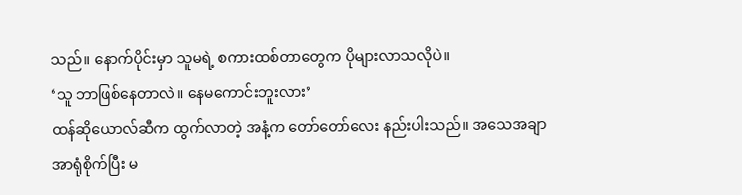သည်။ နောက်ပိုင်းမှာ သူမရဲ့ စကားထစ်တာတွေက ပိုများလာသလိုပဲ။
‘သူ ဘာဖြစ်နေတာလဲ။ နေမကောင်းဘူးလား’
ထန်ဆိုယောလ်ဆီက ထွက်လာတဲ့ အနံ့က တော်တော်လေး နည်းပါးသည်။ အသေအချာ အာရုံစိုက်ပြီး မ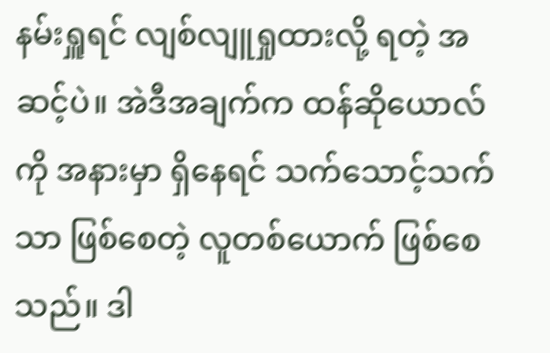နမ်းရှူရင် လျစ်လျူရှုထားလို့ ရတဲ့ အဆင့်ပဲ။ အဲဒီအချက်က ထန်ဆိုယောလ်ကို အနားမှာ ရှိနေရင် သက်သောင့်သက်သာ ဖြစ်စေတဲ့ လူတစ်ယောက် ဖြစ်စေသည်။ ဒါ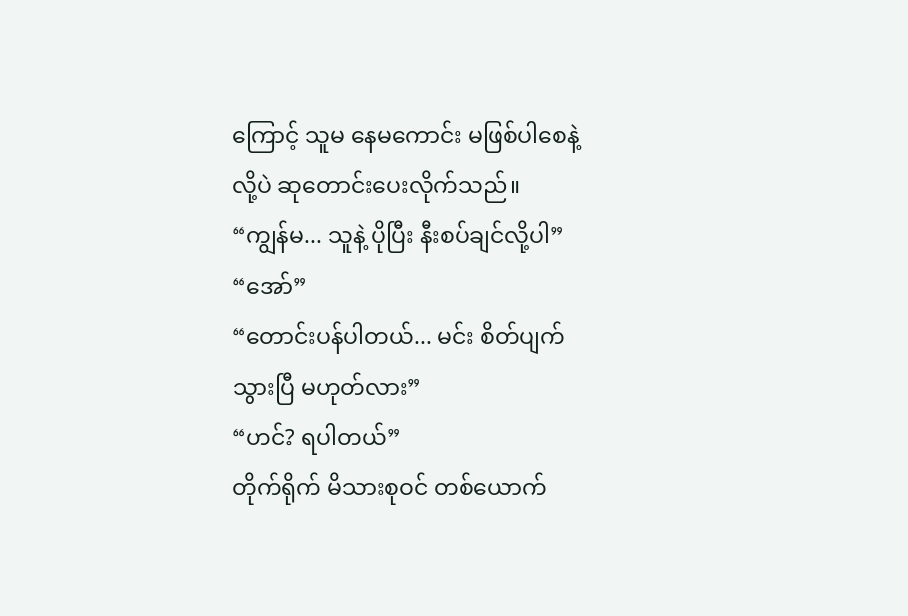ကြောင့် သူမ နေမကောင်း မဖြစ်ပါစေနဲ့လို့ပဲ ဆုတောင်းပေးလိုက်သည်။
“ကျွန်မ... သူနဲ့ ပိုပြီး နီးစပ်ချင်လို့ပါ”
“အော်”
“တောင်းပန်ပါတယ်... မင်း စိတ်ပျက်သွားပြီ မဟုတ်လား”
“ဟင်? ရပါတယ်”
တိုက်ရိုက် မိသားစုဝင် တစ်ယောက်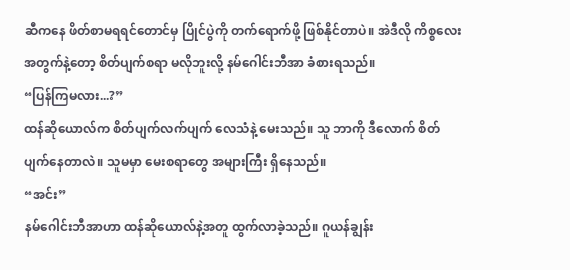ဆီကနေ ဖိတ်စာမရရင်တောင်မှ ပြိုင်ပွဲကို တက်ရောက်ဖို့ ဖြစ်နိုင်တာပဲ။ အဲဒီလို ကိစ္စလေးအတွက်နဲ့တော့ စိတ်ပျက်စရာ မလိုဘူးလို့ နမ်ဂေါင်းဘီအာ ခံစားရသည်။
“ပြန်ကြမလား...?”
ထန်ဆိုယောလ်က စိတ်ပျက်လက်ပျက် လေသံနဲ့ မေးသည်။ သူ ဘာကို ဒီလောက် စိတ်ပျက်နေတာလဲ။ သူမမှာ မေးစရာတွေ အများကြီး ရှိနေသည်။
“အင်း”
နမ်ဂေါင်းဘီအာဟာ ထန်ဆိုယောလ်နဲ့အတူ ထွက်လာခဲ့သည်။ ဂူယန်ချွန်း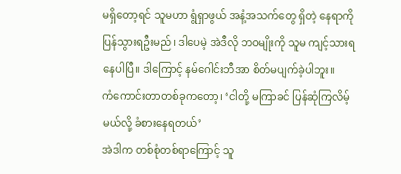မရှိတော့ရင် သူမဟာ ရွံရှာဖွယ် အနံ့အသက်တွေ ရှိတဲ့ နေရာကို ပြန်သွားရဦးမည်၊ ဒါပေမဲ့ အဲဒီလို ဘဝမျိုးကို သူမ ကျင့်သားရနေပါပြီ။ ဒါကြောင့် နမ်ဂေါင်းဘီအာ စိတ်မပျက်ခဲ့ပါဘူး။
ကံကောင်းတာတစ်ခုကတော့၊ ‘ငါတို့ မကြာခင် ပြန်ဆုံကြလိမ့်မယ်လို့ ခံစားနေရတယ်’
အဲဒါက တစ်စုံတစ်ရာကြောင့် သူ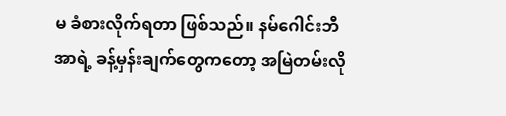မ ခံစားလိုက်ရတာ ဖြစ်သည်။ နမ်ဂေါင်းဘီအာရဲ့ ခန့်မှန်းချက်တွေကတော့ အမြဲတမ်းလို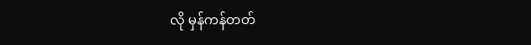လို မှန်ကန်တတ်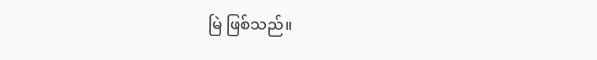မြဲ ဖြစ်သည်။